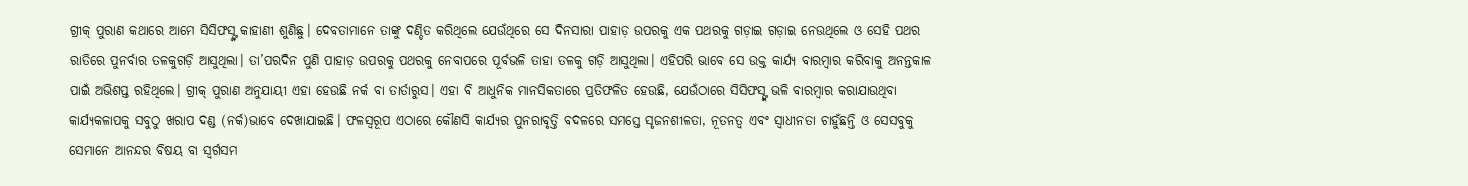ଗ୍ରୀକ୍ ପୁରାଣ କଥାରେ ଆମେ ସିସିଫସ୍ଙ୍କ କାହାଣୀ ଶୁଣିଛୁ। ଦେବତାମାନେ ତାଙ୍କୁ ଦଣ୍ଡିତ କରିଥିଲେ ଯେଉଁଥିରେ ସେ ଦିନସାରା ପାହାଡ଼ ଉପରକୁ ଏକ ପଥରକୁ ଗଡ଼ାଇ ଗଡ଼ାଇ ନେଉଥିଲେ ଓ ସେହି ପଥର ରାତିରେ ପୁନର୍ବାର ତଳକୁଗଡ଼ି ଆସୁଥିଲା। ତା’ପରଦିନ ପୁଣି ପାହାଡ଼ ଉପରକୁ ପଥରକୁ ନେବାପରେ ପୂର୍ବଭଳି ତାହା ତଳକୁ ଗଡ଼ି ଆସୁଥିଲା। ଏହିପରି ଭାବେ ସେ ଉକ୍ତ କାର୍ଯ୍ୟ ବାରମ୍ବାର କରିବାକୁ ଅନନ୍ତକାଳ ପାଇଁ ଅଭିଶପ୍ତ ରହିଥିଲେ। ଗ୍ରୀକ୍ ପୁରାଣ ଅନୁଯାୟୀ ଏହା ହେଉଛି ନର୍କ ବା ତାର୍ତାରୁସ। ଏହା ବି ଆଧୁନିକ ମାନସିକତାରେ ପ୍ରତିଫଳିତ ହେଉଛି, ଯେଉଁଠାରେ ସିସିଫସ୍ଙ୍କ ଭଳି ବାରମ୍ବାର କରାଯାଉଥିବା କାର୍ଯ୍ୟକଳାପକୁ ସବୁଠୁ ଖରାପ ଦଣ୍ଡ (ନର୍କ)ଭାବେ ଦେଖାଯାଇଛି। ଫଳସ୍ବରୂପ ଏଠାରେ କୌଣସି କାର୍ଯ୍ୟର ପୁନରାବୃତ୍ତି ବଦଳରେ ସମସ୍ତେ ସୃଜନଶୀଳତା, ନୂତନତ୍ୱ ଏବଂ ସ୍ବାଧୀନତା ଚାହୁଁଛନ୍ତି ଓ ସେସବୁକୁ ସେମାନେ ଆନନ୍ଦର ବିଷୟ ବା ସ୍ବର୍ଗସମ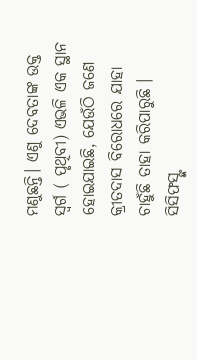ମଣୁଛନ୍ତି। ଏଣୁ ଦେବତାଙ୍କ ଉକ୍ତ ସ୍ବର୍ଗ ( ପୃଥିବୀ) ଏଭଳି ଏକ ସ୍ଥାନ ହୋଇଯାଇଛି, ଯେଉଁଠି ଜଣେ କ୍ରୀତଦାସ ବିରୋଧରେ ଯାହା ଚାହୁଁଛି ତାହା କରିପାରୁଛି । ସିସିଫସ୍ଙ୍କ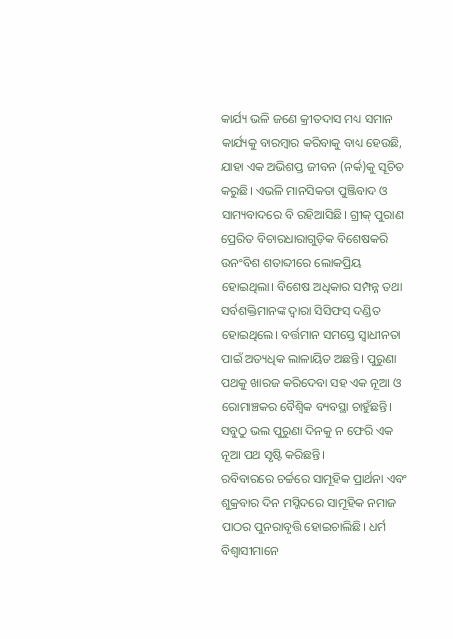କାର୍ଯ୍ୟ ଭଳି ଜଣେ କ୍ରୀତଦାସ ମଧ୍ୟ ସମାନ କାର୍ଯ୍ୟକୁ ବାରମ୍ବାର କରିବାକୁ ବାଧ୍ୟ ହେଉଛି, ଯାହା ଏକ ଅଭିଶପ୍ତ ଜୀବନ (ନର୍କ)କୁ ସୂଚିତ କରୁଛି। ଏଭଳି ମାନସିକତା ପୁଞ୍ଜିବାଦ ଓ ସାମ୍ୟବାଦରେ ବି ରହିଆସିଛି। ଗ୍ରୀକ୍ ପୁରାଣ ପ୍ରେରିତ ବିଚାରଧାରାଗୁଡ଼ିକ ବିଶେଷକରି ଉନଂବିଶ ଶତାବ୍ଦୀରେ ଲୋକପ୍ରିୟ ହୋଇଥିଲା। ବିଶେଷ ଅଧିକାର ସମ୍ପନ୍ନ ତଥା ସର୍ବଶକ୍ତିମାନଙ୍କ ଦ୍ୱାରା ସିସିଫସ୍ ଦଣ୍ଡିତ ହୋଇଥିଲେ। ବର୍ତ୍ତମାନ ସମସ୍ତେ ସ୍ବାଧୀନତା ପାଇଁ ଅତ୍ୟଧିକ ଲାଳାୟିତ ଅଛନ୍ତି। ପୁରୁଣା ପଥକୁ ଖାରଜ କରିଦେବା ସହ ଏକ ନୂଆ ଓ ରୋମାଞ୍ଚକର ବୈଶ୍ୱିକ ବ୍ୟବସ୍ଥା ଚାହୁଁଛନ୍ତି। ସବୁଠୁ ଭଲ ପୁରୁଣା ଦିନକୁ ନ ଫେରି ଏକ ନୂଆ ପଥ ସୃଷ୍ଟି କରିଛନ୍ତି।
ରବିବାରରେ ଚର୍ଚ୍ଚରେ ସାମୂହିକ ପ୍ରାର୍ଥନା ଏବଂ ଶୁକ୍ରବାର ଦିନ ମସ୍ଜିଦରେ ସାମୂହିକ ନମାଜ ପାଠର ପୁନରାବୃତ୍ତି ହୋଇଚାଲିଛି। ଧର୍ମ ବିଶ୍ୱାସୀମାନେ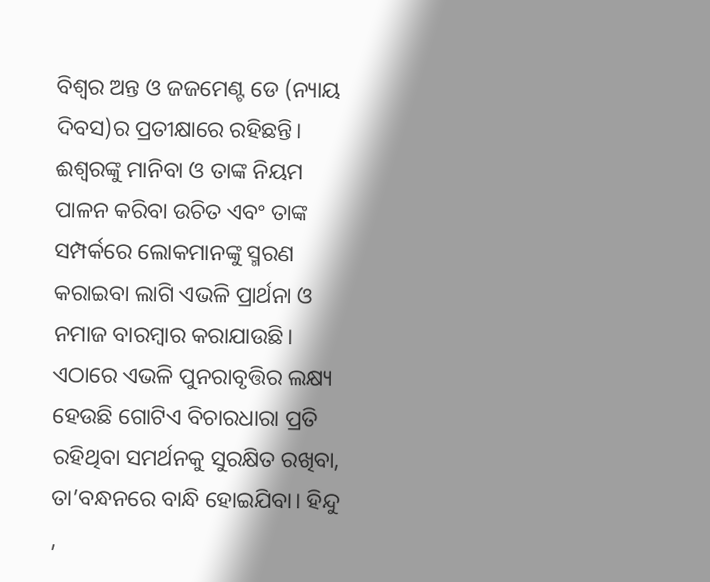ବିଶ୍ୱର ଅନ୍ତ ଓ ଜଜମେଣ୍ଟ ଡେ (ନ୍ୟାୟ ଦିବସ)ର ପ୍ରତୀକ୍ଷାରେ ରହିଛନ୍ତି। ଈଶ୍ୱରଙ୍କୁ ମାନିବା ଓ ତାଙ୍କ ନିୟମ ପାଳନ କରିବା ଉଚିତ ଏବଂ ତାଙ୍କ ସମ୍ପର୍କରେ ଲୋକମାନଙ୍କୁ ସ୍ମରଣ କରାଇବା ଲାଗି ଏଭଳି ପ୍ରାର୍ଥନା ଓ ନମାଜ ବାରମ୍ବାର କରାଯାଉଛି। ଏଠାରେ ଏଭଳି ପୁନରାବୃତ୍ତିର ଲକ୍ଷ୍ୟ ହେଉଛି ଗୋଟିଏ ବିଚାରଧାରା ପ୍ରତି ରହିଥିବା ସମର୍ଥନକୁ ସୁରକ୍ଷିତ ରଖିବା, ତା’ବନ୍ଧନରେ ବାନ୍ଧି ହୋଇଯିବା। ହିନ୍ଦୁ ,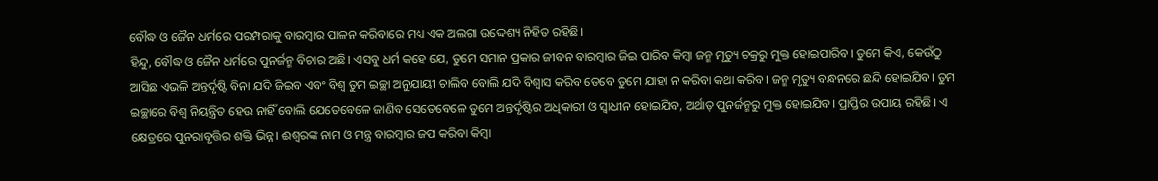ବୌଦ୍ଧ ଓ ଜୈନ ଧର୍ମରେ ପରମ୍ପରାକୁ ବାରମ୍ବାର ପାଳନ କରିବାରେ ମଧ୍ୟ ଏକ ଅଲଗା ଉଦ୍ଦେଶ୍ୟ ନିହିତ ରହିଛି।
ହିନ୍ଦୁ, ବୌଦ୍ଧ ଓ ଜୈନ ଧର୍ମରେ ପୁନର୍ଜନ୍ମ ବିଚାର ଅଛି। ଏସବୁ ଧର୍ମ କହେ ଯେ, ତୁମେ ସମାନ ପ୍ରକାର ଜୀବନ ବାରମ୍ବାର ଜିଇ ପାରିବ କିମ୍ବା ଜନ୍ମ ମୃତ୍ୟୁ ଚକ୍ରରୁ ମୁକ୍ତ ହୋଇପାରିବ। ତୁମେ କିଏ, କେଉଁଠୁ ଆସିଛ ଏଭଳି ଅନ୍ତର୍ଦୃଷ୍ଟି ବିନା ଯଦି ଜିଇବ ଏବଂ ବିଶ୍ୱ ତୁମ ଇଚ୍ଛା ଅନୁଯାୟୀ ଚାଲିବ ବୋଲି ଯଦି ବିଶ୍ୱାସ କରିବ ତେବେ ତୁମେ ଯାହା ନ କରିବା କଥା କରିବ। ଜନ୍ମ ମୃତ୍ୟୁ ବନ୍ଧନରେ ଛନ୍ଦି ହୋଇଯିବ। ତୁମ ଇଚ୍ଛାରେ ବିଶ୍ୱ ନିୟନ୍ତ୍ରିତ ହେଉ ନାହିଁ ବୋଲି ଯେତେବେଳେ ଜାଣିବ ସେତେବେଳେ ତୁମେ ଅନ୍ତର୍ଦୃଷ୍ଟିର ଅଧିକାରୀ ଓ ସ୍ବାଧୀନ ହୋଇଯିବ, ଅର୍ଥାତ୍ ପୁନର୍ଜନ୍ମରୁ ମୁକ୍ତ ହୋଇଯିବ। ପ୍ରାପ୍ତିର ଉପାୟ ରହିଛି। ଏ କ୍ଷେତ୍ରରେ ପୁନରାବୃତ୍ତିର ଶକ୍ତି ଭିନ୍ନ। ଈଶ୍ୱରଙ୍କ ନାମ ଓ ମନ୍ତ୍ର ବାରମ୍ବାର ଜପ କରିବା କିମ୍ବା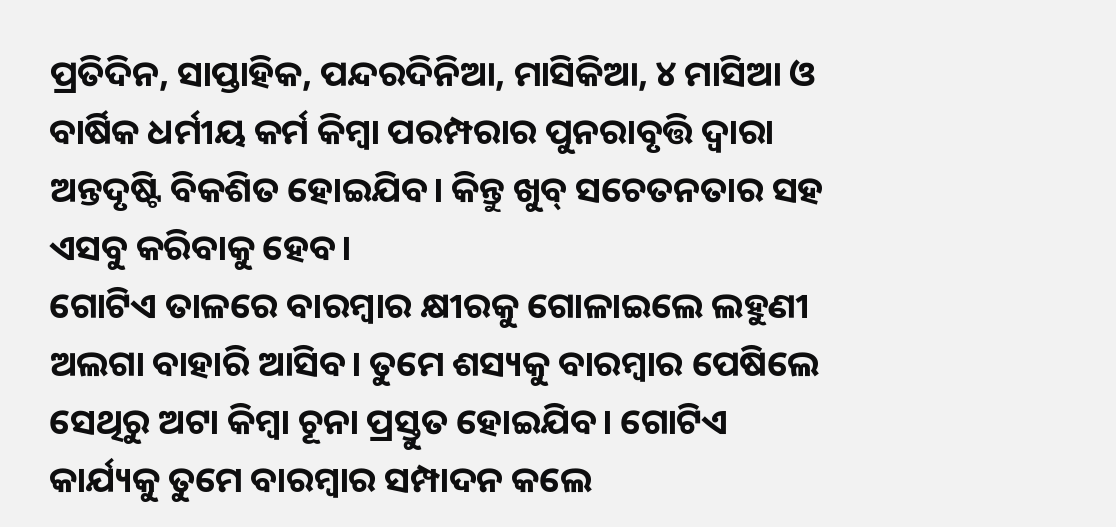ପ୍ରତିଦିନ, ସାପ୍ତାହିକ, ପନ୍ଦରଦିନିଆ, ମାସିକିଆ, ୪ ମାସିଆ ଓ ବାର୍ଷିକ ଧର୍ମୀୟ କର୍ମ କିମ୍ବା ପରମ୍ପରାର ପୁନରାବୃତ୍ତି ଦ୍ୱାରା ଅନ୍ତଦୃଷ୍ଟି ବିକଶିତ ହୋଇଯିବ। କିନ୍ତୁ ଖୁବ୍ ସଚେତନତାର ସହ ଏସବୁ କରିବାକୁ ହେବ।
ଗୋଟିଏ ତାଳରେ ବାରମ୍ବାର କ୍ଷୀରକୁ ଗୋଳାଇଲେ ଲହୁଣୀ ଅଲଗା ବାହାରି ଆସିବ। ତୁମେ ଶସ୍ୟକୁ ବାରମ୍ବାର ପେଷିଲେ ସେଥିରୁ ଅଟା କିମ୍ବା ଚୂନା ପ୍ରସ୍ତୁତ ହୋଇଯିବ। ଗୋଟିଏ କାର୍ଯ୍ୟକୁ ତୁମେ ବାରମ୍ବାର ସମ୍ପାଦନ କଲେ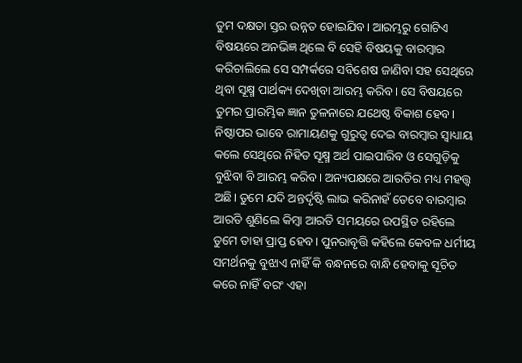ତୁମ ଦକ୍ଷତା ସ୍ତର ଉନ୍ନତ ହୋଇଯିବ। ଆରମ୍ଭରୁ ଗୋଟିଏ ବିଷୟରେ ଅନଭିଜ୍ଞ ଥିଲେ ବି ସେହି ବିଷୟକୁ ବାରମ୍ବାର କରିଚାଲିଲେ ସେ ସମ୍ପର୍କରେ ସବିଶେଷ ଜାଣିବା ସହ ସେଥିରେ ଥିବା ସୂକ୍ଷ୍ମ ପାର୍ଥକ୍ୟ ଦେଖିବା ଆରମ୍ଭ କରିବ। ସେ ବିଷୟରେ ତୁମର ପ୍ରାରମ୍ଭିକ ଜ୍ଞାନ ତୁଳନାରେ ଯଥେଷ୍ଠ ବିକାଶ ହେବ। ନିଷ୍ଠାପର ଭାବେ ରାମାୟଣକୁ ଗୁରୁତ୍ୱ ଦେଇ ବାରମ୍ବାର ସ୍ବାଧ୍ୟାୟ କଲେ ସେଥିରେ ନିହିତ ସୂକ୍ଷ୍ମ ଅର୍ଥ ପାଇପାରିବ ଓ ସେଗୁଡ଼ିକୁ ବୁଝିବା ବି ଆରମ୍ଭ କରିବ। ଅନ୍ୟପକ୍ଷରେ ଆରତିର ମଧ୍ୟ ମହତ୍ତ୍ୱ ଅଛି। ତୁମେ ଯଦି ଅନ୍ତର୍ଦୃଷ୍ଟି ଲାଭ କରିନାହଁ ତେବେ ବାରମ୍ବାର ଆରତି ଶୁଣିଲେ କିମ୍ବା ଆରତି ସମୟରେ ଉପସ୍ଥିତ ରହିଲେ ତୁମେ ତାହା ପ୍ରାପ୍ତ ହେବ। ପୁନରାବୃତ୍ତି କହିଲେ କେବଳ ଧର୍ମୀୟ ସମର୍ଥନକୁ ବୁଝାଏ ନାହିଁ କି ବନ୍ଧନରେ ବାନ୍ଧି ହେବାକୁ ସୂଚିତ କରେ ନାହିଁ ବରଂ ଏହା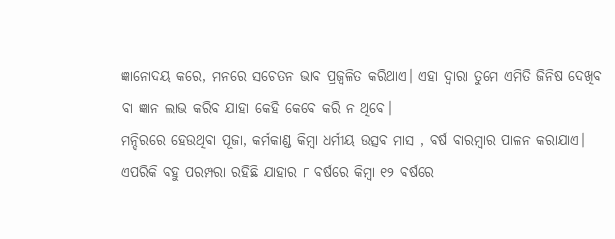ଜ୍ଞାନୋଦୟ କରେ, ମନରେ ସଚେତନ ଭାବ ପ୍ରଜ୍ୱଳିତ କରିଥାଏ। ଏହା ଦ୍ୱାରା ତୁମେ ଏମିତି ଜିନିଷ ଦେଖିବ ବା ଜ୍ଞାନ ଲାଭ କରିବ ଯାହା କେହି କେବେ କରି ନ ଥିବେ।
ମନ୍ଦିରରେ ହେଉଥିବା ପୂଜା, କର୍ମକାଣ୍ଡ କିମ୍ବା ଧର୍ମୀୟ ଉତ୍ସବ ମାସ , ବର୍ଷ ବାରମ୍ବାର ପାଳନ କରାଯାଏ। ଏପରିକି ବହୁ ପରମ୍ପରା ରହିଛି ଯାହାର ୮ ବର୍ଷରେ କିମ୍ବା ୧୨ ବର୍ଷରେ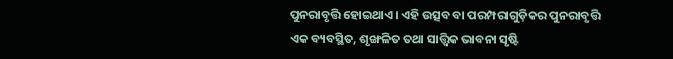ପୁନରାବୃତ୍ତି ହୋଇଥାଏ। ଏହି ଉତ୍ସବ ବା ପରମ୍ପରାଗୁଡ଼ିକର ପୁନରାବୃତ୍ତି ଏକ ବ୍ୟବସ୍ଥିତ, ଶୃଙ୍ଖଳିତ ତଥା ସାତ୍ତ୍ୱିକ ଭାବନା ସୃଷ୍ଟି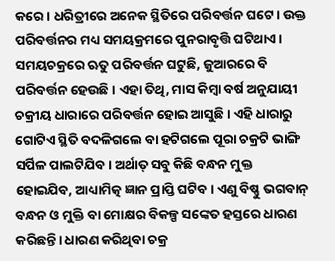କରେ। ଧରିତ୍ରୀରେ ଅନେକ ସ୍ଥିତିରେ ପରିବର୍ତ୍ତନ ଘଟେ। ଉକ୍ତ ପରିବର୍ତ୍ତନର ମଧ୍ୟ ସମୟକ୍ରମରେ ପୁନରାବୃତ୍ତି ଘଟିଥାଏ। ସମୟଚକ୍ରରେ ଋତୁ ପରିବର୍ତ୍ତନ ଘଟୁଛି, ଜୁଆରରେ ବି ପରିବର୍ତ୍ତନ ହେଉଛି। ଏହା ତିଥି, ମାସ କିମ୍ବା ବର୍ଷ ଅନୁଯାୟୀ ଚକ୍ରୀୟ ଧାରାରେ ପରିବର୍ତ୍ତନ ହୋଇ ଆସୁଛି। ଏହି ଧାରାରୁ ଗୋଟିଏ ସ୍ଥିତି ବଦଳିଗଲେ ବା ହଟିଗଲେ ପୂରା ଚକ୍ରଟି ଭାଙ୍ଗି ସର୍ପିଳ ପାଲଟିଯିବ। ଅର୍ଥାତ୍ ସବୁ କିଛି ବନ୍ଧନ ମୁକ୍ତ ହୋଇଯିବ, ଆଧ୍ୟାମିତ୍କ ଜ୍ଞାନ ପ୍ରାପ୍ତି ଘଟିବ। ଏଣୁ ବିଷ୍ଣୁ ଭଗବାନ୍ ବନ୍ଧନ ଓ ମୁକ୍ତି ବା ମୋକ୍ଷର ବିକଳ୍ପ ସଙ୍କେତ ହସ୍ତରେ ଧାରଣ କରିଛନ୍ତି। ଧାରଣ କରିଥିବା ଚକ୍ର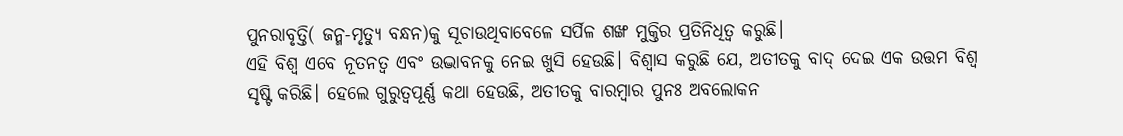ପୁନରାବୃତ୍ତି( ଜନ୍ମ-ମୃତ୍ୟୁ ବନ୍ଧନ)କୁ ସୂଚାଉଥିବାବେଳେ ସର୍ପିଳ ଶଙ୍ଖ ମୁକ୍ତିର ପ୍ରତିନିଧିତ୍ୱ କରୁଛି।
ଏହି ବିଶ୍ୱ ଏବେ ନୂତନତ୍ୱ ଏବଂ ଉଦ୍ଭାବନକୁ ନେଇ ଖୁସି ହେଉଛି। ବିଶ୍ୱାସ କରୁଛି ଯେ, ଅତୀତକୁ ବାଦ୍ ଦେଇ ଏକ ଉତ୍ତମ ବିଶ୍ୱ ସୃଷ୍ଟି କରିଛି। ହେଲେ ଗୁରୁତ୍ୱପୂର୍ଣ୍ଣ କଥା ହେଉଛି, ଅତୀତକୁ ବାରମ୍ବାର ପୁନଃ ଅବଲୋକନ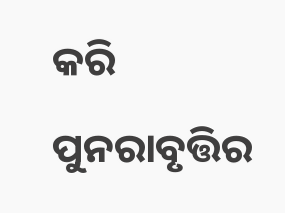କରି ପୁନରାବୃତ୍ତିର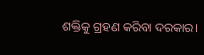ଶକ୍ତିକୁ ଗ୍ରହଣ କରିବା ଦରକାର।